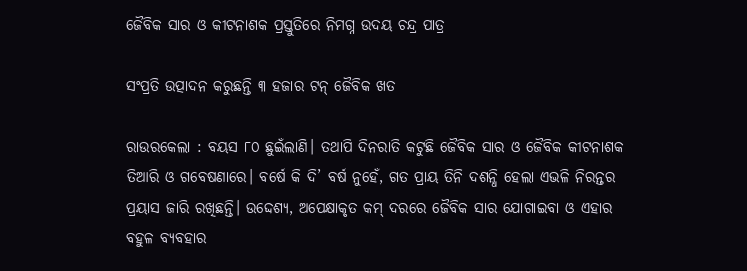ଜୈବିକ ସାର ଓ କୀଟନାଶକ ପ୍ରସ୍ତୁତିରେ ନିମଗ୍ନ ଉଦୟ ଚନ୍ଦ୍ର ପାତ୍ର

ସଂପ୍ରତି ଉତ୍ପାଦନ କରୁଛନ୍ତି ୩ ହଜାର ଟନ୍‌ ଜୈବିକ ଖତ

ରାଉରକେଲା : ବୟସ ୮୦ ଛୁଇଁଲାଣି। ତଥାପି ଦିନରାତି କଟୁଛି ଜୈବିକ ସାର ଓ ଜୈବିକ କୀଟନାଶକ ତିଆରି ଓ ଗବେଷଣାରେ। ବର୍ଷେ କି ଦି’ ବର୍ଷ ନୁହେଁ, ଗତ ପ୍ରାୟ ତିନି ଦଶନ୍ଧି ହେଲା ଏଭଳି ନିରନ୍ତର ପ୍ରୟାସ ଜାରି ରଖିଛନ୍ତି। ଉଦ୍ଦେଶ୍ୟ, ଅପେକ୍ଷାକୃତ କମ୍‌ ଦରରେ ଜୈବିକ ସାର ଯୋଗାଇବା ଓ ଏହାର ବହୁଳ ବ୍ୟବହାର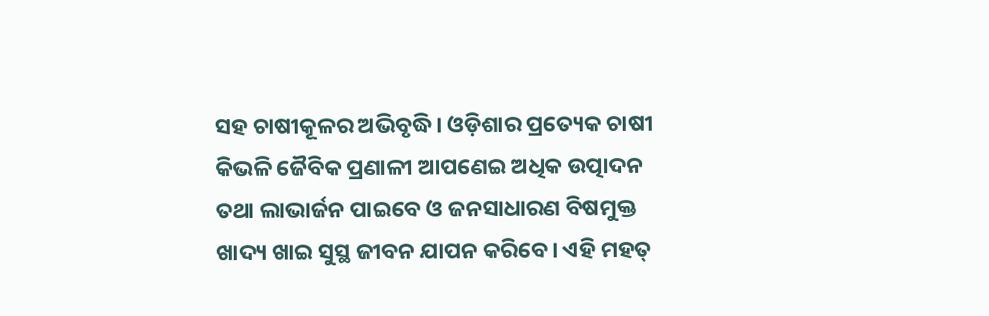ସହ ଚାଷୀକୂଳର ଅଭିବୃଦ୍ଧି। ଓଡ଼ିଶାର ପ୍ରତ୍ୟେକ ଚାଷୀ କିଭଳି ଜୈବିକ ପ୍ରଣାଳୀ ଆପଣେଇ ଅଧିକ ଉତ୍ପାଦନ ତଥା ଲାଭାର୍ଜନ ପାଇବେ ଓ ଜନସାଧାରଣ ବିଷମୁକ୍ତ ଖାଦ୍ୟ ଖାଇ ସୁସ୍ଥ ଜୀବନ ଯାପନ କରିବେ। ଏହି ମହତ୍‌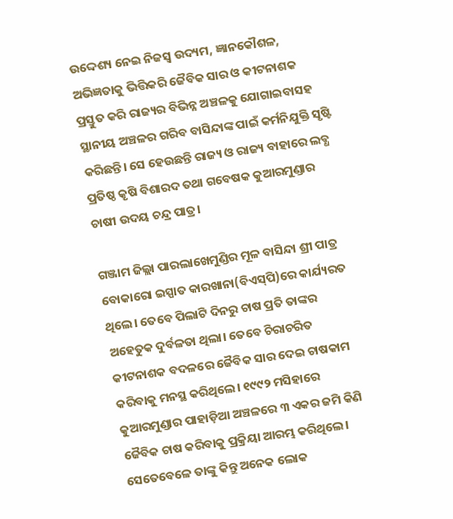ଉଦ୍ଦେଶ୍ୟ ନେଇ ନିଜସ୍ୱ ଉଦ୍ୟମ, ଜ୍ଞାନକୌଶଳ, ଅଭିଜ୍ଞତାକୁ ଭିତ୍ତିକରି ଜୈବିକ ସାର ଓ କୀଟନାଶକ ପ୍ରସ୍ତୁତ କରି ରାଜ୍ୟର ବିଭିନ୍ନ ଅଞ୍ଚଳକୁ ଯୋଗାଇବାସହ ସ୍ଥାନୀୟ ଅଞ୍ଚଳର ଗରିବ ବାସିନ୍ଦାଙ୍କ ପାଇଁ କର୍ମନିଯୁକ୍ତି ସୃଷ୍ଟି କରିଛନ୍ତି। ସେ ହେଉଛନ୍ତି ରାଜ୍ୟ ଓ ରାଜ୍ୟ ବାହାରେ ଲବ୍ଧ ପ୍ରତିଷ୍ଠ କୃଷି ବିଶାରଦ ତଥା ଗବେଷକ କୁଆରମୁଣ୍ଡାର ଚାଷୀ ଉଦୟ ଚନ୍ଦ୍ର ପାତ୍ର।

ଗଞ୍ଜାମ ଜିଲ୍ଲା ପାରଲାଖେମୁଣ୍ଡିର ମୂଳ ବାସିନ୍ଦା ଶ୍ରୀ ପାତ୍ର ବୋକାରୋ ଇସ୍ପାତ କାରଖାନା(ବିଏସ୍‌ପି)ରେ କାର୍ଯ୍ୟରତ ଥିଲେ। ତେବେ ପିଲାଟି ଦିନରୁ ଚାଷ ପ୍ରତି ତାଙ୍କର ଅହେତୁକ ଦୁର୍ବଳତା ଥିଲା। ତେବେ ଚିରାଚରିତ କୀଟନାଶକ ବଦଳରେ ଜୈବିକ ସାର ଦେଇ ଚାଷକାମ କରିବାକୁ ମନସ୍ଥ କରିଥିଲେ। ୧୯୯୨ ମସିହାରେ କୁଆରମୁଣ୍ଡାର ପାହାଡ଼ିଆ ଅଞ୍ଚଳରେ ୩ ଏକର ଜମି କିଣି ଜୈବିକ ଚାଷ କରିବାକୁ ପ୍ରକ୍ରିୟା ଆରମ୍ଭ କରିଥିଲେ। ସେତେବେଳେ ତାଙ୍କୁ କିନ୍ତୁ ଅନେକ ଲୋକ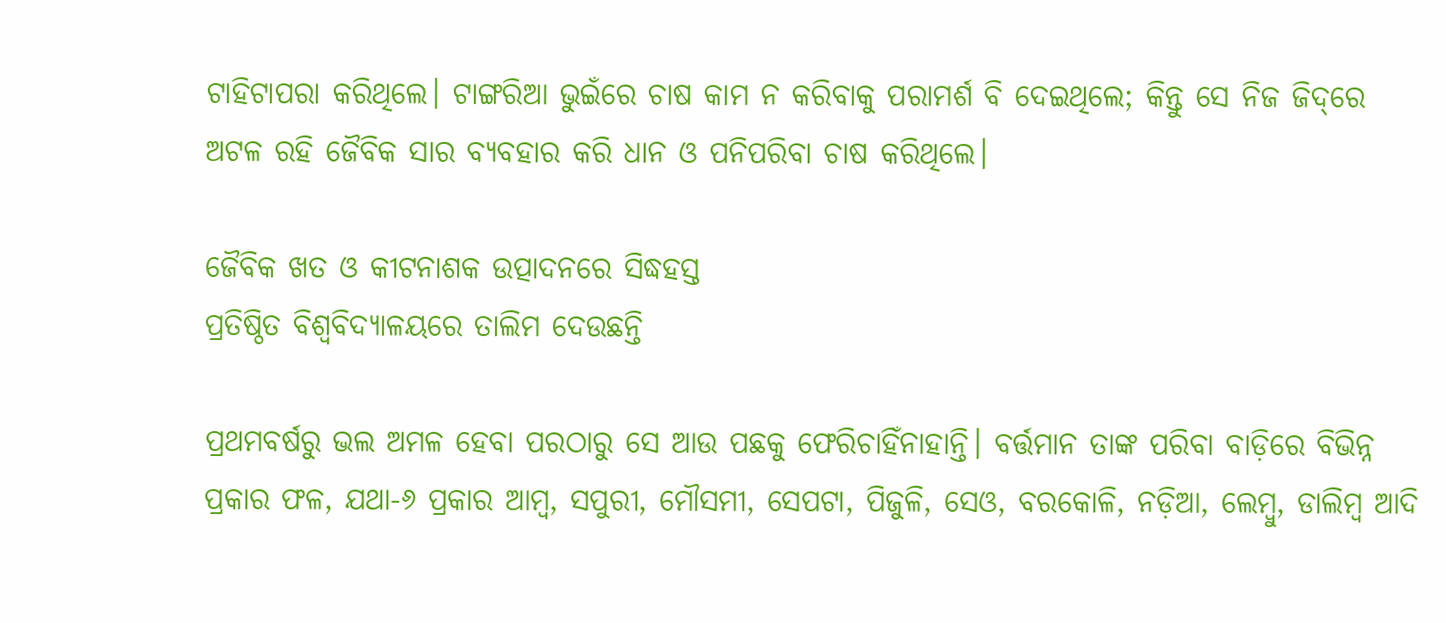ଟାହିଟାପରା କରିଥିଲେ। ଟାଙ୍ଗରିଆ ଭୁଇଁରେ ଚାଷ କାମ ନ କରିବାକୁ ପରାମର୍ଶ ବି ଦେଇଥିଲେ; କିନ୍ତୁ ସେ ନିଜ ଜିଦ୍‌ରେ ଅଟଳ ରହି ଜୈବିକ ସାର ବ୍ୟବହାର କରି ଧାନ ଓ ପନିପରିବା ଚାଷ କରିଥିଲେ।

ଜୈବିକ ଖତ ଓ କୀଟନାଶକ ଉତ୍ପାଦନରେ ସିଦ୍ଧହସ୍ତ
ପ୍ରତିଷ୍ଠିତ ବିଶ୍ବବିଦ୍ୟାଳୟରେ ତାଲିମ ଦେଉଛନ୍ତି

ପ୍ରଥମବର୍ଷରୁ ଭଲ ଅମଳ ହେବା ପରଠାରୁ ସେ ଆଉ ପଛକୁ ଫେରିଚାହିଁନାହାନ୍ତି। ବର୍ତ୍ତମାନ ତାଙ୍କ ପରିବା ବାଡ଼ିରେ ବିଭିନ୍ନ ପ୍ରକାର ଫଳ, ଯଥା-୬ ପ୍ରକାର ଆମ୍ବ, ସପୁରୀ, ମୌସମୀ, ସେପଟା, ପିଜୁଳି, ସେଓ, ବରକୋଳି, ନଡ଼ିଆ, ଲେମ୍ବୁ, ଡାଲିମ୍ବ ଆଦି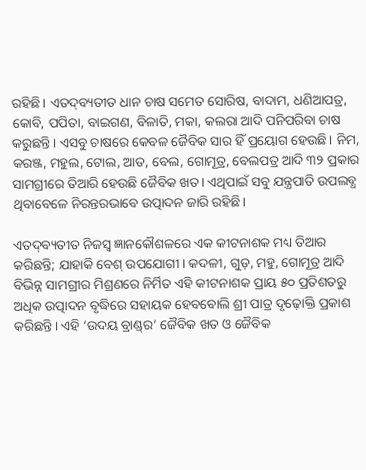ରହିଛି। ଏତଦ୍‌ବ୍ୟତୀତ ଧାନ ଚାଷ ସମେତ ସୋରିଷ, ବାଦାମ, ଧଣିଆପତ୍ର, କୋବି, ପପିତା, ବାଇଗଣ, ବିଳାତି, ମକା, କଲରା ଆଦି ପନିପରିବା ଚାଷ କରୁଛନ୍ତି। ଏସବୁ ଚାଷରେ କେବଳ ଜୈବିକ ସାର ହିଁ ପ୍ରୟୋଗ ହେଉଛି। ନିମ, କରଞ୍ଜ, ମହୁଲ, ଟୋଲ, ଆତ, ବେଲ, ଗୋମୂତ୍ର, ବେଲପତ୍ର ଆଦି ୩୨ ପ୍ରକାର ସାମଗ୍ରୀରେ ତିଆରି ହେଉଛି ଜୈବିକ ଖତ। ଏଥିପାଇଁ ସବୁ ଯନ୍ତ୍ରପାତି ଉପଲବ୍ଧ ଥିବାବେଳେ ନିରନ୍ତରଭାବେ ଉତ୍ପାଦନ ଜାରି ରହିଛି।

ଏତଦ୍‌ବ୍ୟତୀତ ନିଜସ୍ବ ଜ୍ଞାନକୌଶଳରେ ଏକ କୀଟନାଶକ ମଧ୍ୟ ତିଆର କରିଛନ୍ତି; ଯାହାକି ବେଶ୍‌ ଉପଯୋଗୀ। କଦଳୀ, ଗୁଡ଼, ମହୁ, ଗୋମୂତ୍ର ଆଦି ବିଭିନ୍ନ ସାମଗ୍ରୀର ମିଶ୍ରଣରେ ନିର୍ମିତ ଏହି କୀଟନାଶକ ପ୍ରାୟ ୫୦ ପ୍ରତିଶତରୁ ଅଧିକ ଉତ୍ପାଦନ ବୃଦ୍ଧିରେ ସହାୟକ ହେବବୋଲି ଶ୍ରୀ ପାତ୍ର ଦୃଢ଼ୋକ୍ତି ପ୍ରକାଶ କରିଛନ୍ତି। ଏହି ‘ଉଦୟ ବ୍ରାଣ୍ଡ୍‌ର’ ଜୈବିକ ଖତ ଓ ଜୈବିକ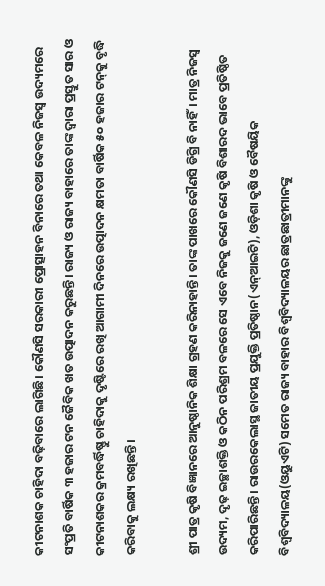କୀଟନାଶକ ଚାହିଦା ବଢ଼ିବାରେ ଲାଗିଛି। କୌଣସି ସରକାରୀ ପ୍ରୋତ୍ସାହନ ବିନାରେ ତଥା କେବଳ ନିଜସ୍ୱ ଉଦ୍ୟମରେ ସଂପ୍ରତି ବାର୍ଷିକ ୩ ହଜାର ଟନ ଜୈବିକ ଖତ ଉତ୍ପାଦନ କରୁଛନ୍ତି। ରାଜ୍ୟ ଓ ରାଜ୍ୟ ବାହାରେ ତାଙ୍କ ଦ୍ବାରା ପ୍ରସ୍ତୁତ ସାର ଓ କୀଟନାଶକର କ୍ରମବର୍ଦ୍ଧିଷ୍ଣୁ ଚାହିଦାକୁ ଦୃଷ୍ଟିରେ ରଖି ଆଗାମୀ ଦିନରେ ଉତ୍ପାଦନ କ୍ଷମତା ବାର୍ଷିକ ୫୦ ହଜାର ଟନ୍‌କୁ ବୃଦ୍ଧି କରିବାକୁ ଲକ୍ଷ୍ୟ ରଖିଛନ୍ତି।

ଶ୍ରୀ ପାତ୍ର କୃଷି ବିଜ୍ଞାନରେ ଆନୁଷ୍ଠାନିକ ଶିକ୍ଷା ଗ୍ରହଣ କରିନାହାନ୍ତି। ତାଙ୍କ ପାଖରେ କୌଣସି ଡିଗ୍ରି ବି ନାହିଁ। ମାତ୍ର ନିଜସ୍ୱ ଉଦ୍ୟମ, ଦୃଢ଼ ଇଚ୍ଛାଶକ୍ତି ଓ କଠିନ ପରିଶ୍ରମ ବଳରେ ସେ ଏବେ ନିଜକୁ ଜଣେ ଜଣେ କୃଷି ବିଶାରଦ ଭାବେ ପ୍ରତିଷ୍ଠିତ କରିପାରିଛନ୍ତି। ରାଉରକେଲାସ୍ଥ ଜାତୀୟ ପ୍ରଯୁକ୍ତି ପ୍ରତିଷ୍ଠାନ(ଏନ୍‌ଆଇଟି), ଓଡ଼ିଶା କୃଷି ଓ ବୈଷୟିକ ବିଶ୍ବବିଦ୍ୟାଳୟ(ଓୟୁଏଟି) ସମେତ ରାଜ୍ୟ ବାହାର ବିଶ୍ବବିଦ୍ୟାଳୟର ଛାତ୍ରଛାତ୍ରୀମାନଙ୍କୁ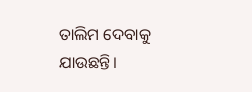ତାଲିମ ଦେବାକୁ ଯାଉଛନ୍ତି।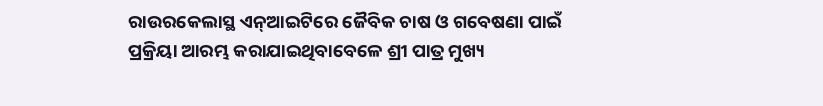ରାଉରକେଲାସ୍ଥ ଏନ୍‌ଆଇଟିରେ ଜୈବିକ ଚାଷ ଓ ଗବେଷଣା ପାଇଁ ପ୍ରକ୍ରିୟା ଆରମ୍ଭ କରାଯାଇଥିବାବେଳେ ଶ୍ରୀ ପାତ୍ର ମୁଖ୍ୟ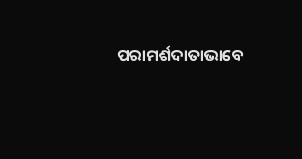ପରାମର୍ଶଦାତାଭାବେ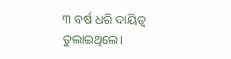୩ ବର୍ଷ ଧରି ଦାୟିତ୍ବ ତୁଲାଇଥିଲେ।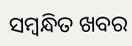ସମ୍ବନ୍ଧିତ ଖବର